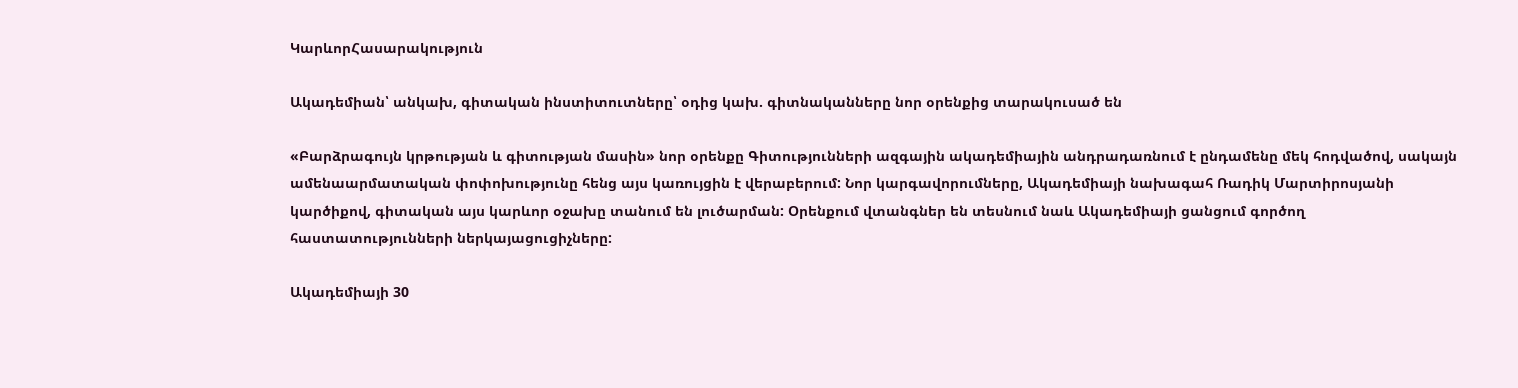ԿարևորՀասարակություն

Ակադեմիան՝ անկախ, գիտական ինստիտուտները՝ օդից կախ. գիտնականները նոր օրենքից տարակուսած են

«Բարձրագույն կրթության և գիտության մասին» նոր օրենքը Գիտությունների ազգային ակադեմիային անդրադառնում է ընդամենը մեկ հոդվածով, սակայն ամենաարմատական փոփոխությունը հենց այս կառույցին է վերաբերում: Նոր կարգավորումները, Ակադեմիայի նախագահ Ռադիկ Մարտիրոսյանի կարծիքով, գիտական այս կարևոր օջախը տանում են լուծարման: Օրենքում վտանգներ են տեսնում նաև Ակադեմիայի ցանցում գործող հաստատությունների ներկայացուցիչները:

Ակադեմիայի 30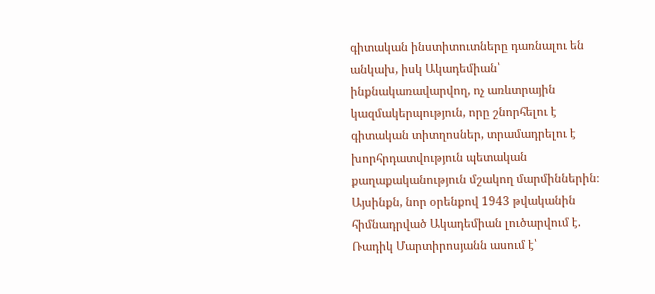գիտական ինստիտուտները դառնալու են անկախ, իսկ Ակադեմիան՝ ինքնակառավարվող, ոչ առևտրային կազմակերպություն, որը շնորհելու է գիտական տիտղոսներ, տրամադրելու է խորհրդատվություն պետական քաղաքականություն մշակող մարմիններին։ Այսինքն, նոր օրենքով 1943 թվականին հիմնադրված Ակադեմիան լուծարվում է. Ռադիկ Մարտիրոսյանն ասում է՝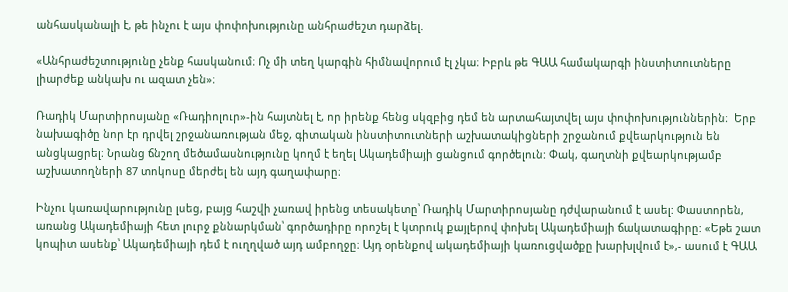անհասկանալի է, թե ինչու է այս փոփոխությունը անհրաժեշտ դարձել.

«Անհրաժեշտությունը չենք հասկանում։ Ոչ մի տեղ կարգին հիմնավորում էլ չկա։ Իբրև թե ԳԱԱ համակարգի ինստիտուտները լիարժեք անկախ ու ազատ չեն»։

Ռադիկ Մարտիրոսյանը «Ռադիոլուր»-ին հայտնել է, որ իրենք հենց սկզբից դեմ են արտահայտվել այս փոփոխություններին։  Երբ  նախագիծը նոր էր դրվել շրջանառության մեջ, գիտական ինստիտուտների աշխատակիցների շրջանում քվեարկություն են անցկացրել։ Նրանց ճնշող մեծամասնությունը կողմ է եղել Ակադեմիայի ցանցում գործելուն: Փակ, գաղտնի քվեարկությամբ աշխատողների 87 տոկոսը մերժել են այդ գաղափարը։

Ինչու կառավարությունը լսեց, բայց հաշվի չառավ իրենց տեսակետը՝ Ռադիկ Մարտիրոսյանը դժվարանում է ասել: Փաստորեն, առանց Ակադեմիայի հետ լուրջ քննարկման՝ գործադիրը որոշել է կտրուկ քայլերով փոխել Ակադեմիայի ճակատագիրը: «Եթե շատ կոպիտ ասենք՝ Ակադեմիայի դեմ է ուղղված այդ ամբողջը։ Այդ օրենքով ակադեմիայի կառուցվածքը խարխլվում է»,- ասում է ԳԱԱ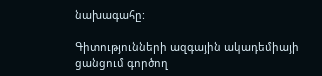նախագահը:

Գիտությունների ազգային ակադեմիայի ցանցում գործող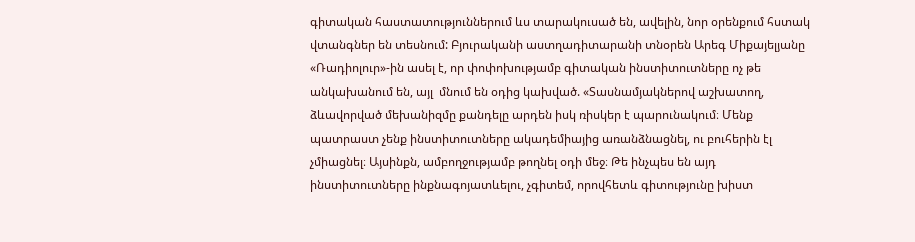գիտական հաստատություններում ևս տարակուսած են, ավելին, նոր օրենքում հստակ վտանգներ են տեսնում: Բյուրականի աստղադիտարանի տնօրեն Արեգ Միքայելյանը «Ռադիոլուր»-ին ասել է, որ փոփոխությամբ գիտական ինստիտուտները ոչ թե անկախանում են, այլ  մնում են օդից կախված. «Տասնամյակներով աշխատող, ձևավորված մեխանիզմը քանդելը արդեն իսկ ռիսկեր է պարունակում։ Մենք պատրաստ չենք ինստիտուտները ակադեմիայից առանձնացնել, ու բուհերին էլ չմիացնել։ Այսինքն, ամբողջությամբ թողնել օդի մեջ։ Թե ինչպես են այդ ինստիտուտները ինքնագոյատևելու, չգիտեմ, որովհետև գիտությունը խիստ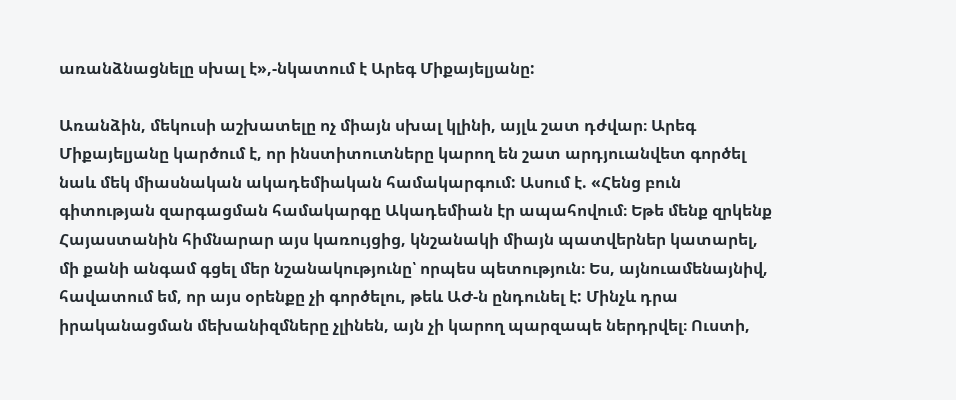առանձնացնելը սխալ է»,-նկատում է Արեգ Միքայելյանը:

Առանձին, մեկուսի աշխատելը ոչ միայն սխալ կլինի, այլև շատ դժվար։ Արեգ Միքայելյանը կարծում է, որ ինստիտուտները կարող են շատ արդյուանվետ գործել նաև մեկ միասնական ակադեմիական համակարգում: Ասում է. «Հենց բուն գիտության զարգացման համակարգը Ակադեմիան էր ապահովում։ Եթե մենք զրկենք Հայաստանին հիմնարար այս կառույցից, կնշանակի միայն պատվերներ կատարել, մի քանի անգամ գցել մեր նշանակությունը՝ որպես պետություն։ Ես, այնուամենայնիվ, հավատում եմ, որ այս օրենքը չի գործելու, թեև ԱԺ-ն ընդունել է: Մինչև դրա իրականացման մեխանիզմները չլինեն, այն չի կարող պարզապե ներդրվել։ Ուստի,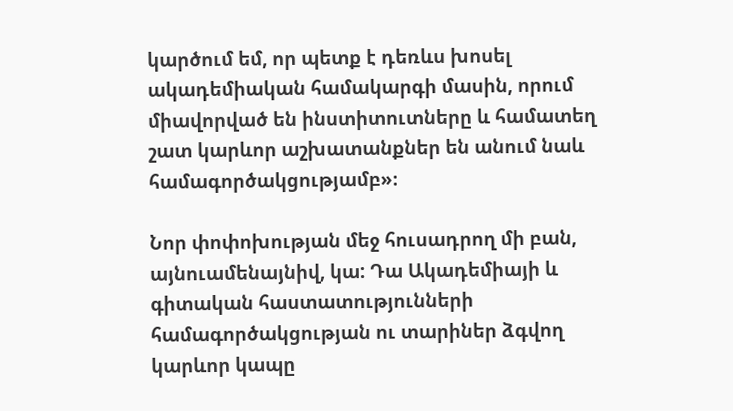կարծում եմ, որ պետք է դեռևս խոսել ակադեմիական համակարգի մասին, որում միավորված են ինստիտուտները և համատեղ շատ կարևոր աշխատանքներ են անում նաև համագործակցությամբ»։

Նոր փոփոխության մեջ հուսադրող մի բան, այնուամենայնիվ, կա: Դա Ակադեմիայի և գիտական հաստատությունների համագործակցության ու տարիներ ձգվող կարևոր կապը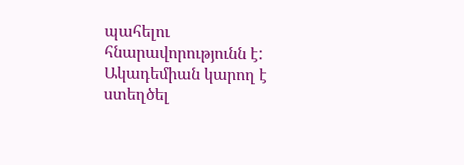պահելու հնարավորությունն է:  Ակադեմիան կարող է ստեղծել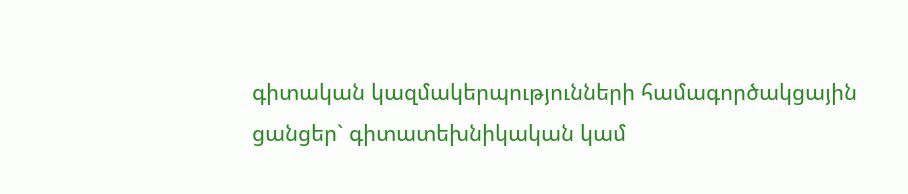գիտական կազմակերպությունների համագործակցային ցանցեր` գիտատեխնիկական կամ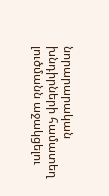նորարարական խնդիրների համատեղ լուծմանն աջակցելու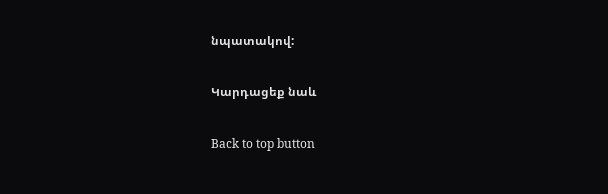նպատակով:

Կարդացեք նաև

Back to top button